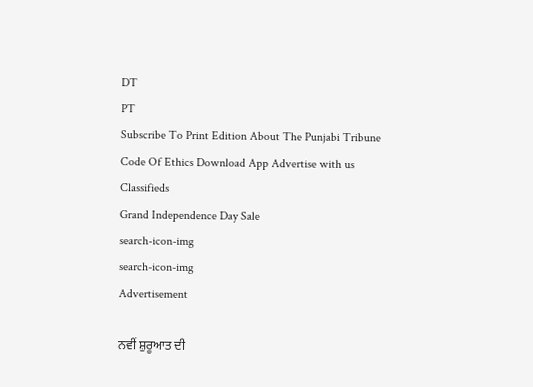DT
PT
Subscribe To Print Edition About The Punjabi Tribune Code Of Ethics Download App Advertise with us Classifieds
Grand Independence Day Sale
search-icon-img
search-icon-img
Advertisement

ਨਵੀਂ ਸ਼ੁਰੂਆਤ ਦੀ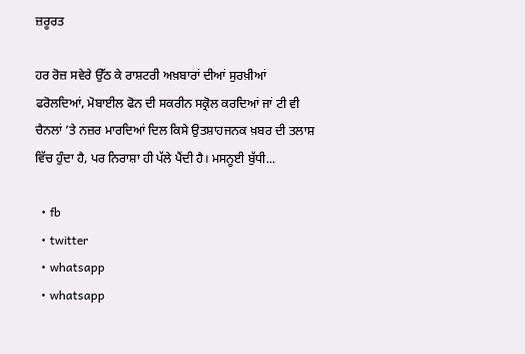ਜ਼ਰੂਰਤ

ਹਰ ਰੋਜ਼ ਸਵੇਰੇ ਉੱਠ ਕੇ ਰਾਸ਼ਟਰੀ ਅਖ਼ਬਾਰਾਂ ਦੀਆਂ ਸੁਰਖ਼ੀਆਂ ਫਰੋਲਦਿਆਂ, ਮੋਬਾਈਲ ਫੋਨ ਦੀ ਸਕਰੀਨ ਸਕ੍ਰੋਲ ਕਰਦਿਆਂ ਜਾਂ ਟੀ ਵੀ ਚੈਨਲਾਂ ’ਤੇ ਨਜ਼ਰ ਮਾਰਦਿਆਂ ਦਿਲ ਕਿਸੇ ਉਤਸ਼ਾਹਜਨਕ ਖ਼ਬਰ ਦੀ ਤਲਾਸ਼ ਵਿੱਚ ਹੁੰਦਾ ਹੈ, ਪਰ ਨਿਰਾਸ਼ਾ ਹੀ ਪੱਲੇ ਪੈਂਦੀ ਹੈ। ਮਸਨੂਈ ਬੁੱਧੀ...

  • fb
  • twitter
  • whatsapp
  • whatsapp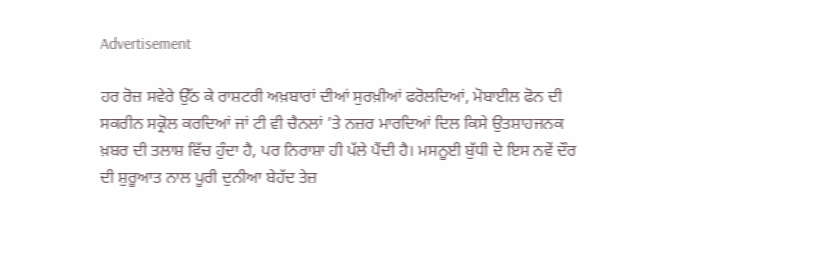Advertisement

ਹਰ ਰੋਜ਼ ਸਵੇਰੇ ਉੱਠ ਕੇ ਰਾਸ਼ਟਰੀ ਅਖ਼ਬਾਰਾਂ ਦੀਆਂ ਸੁਰਖ਼ੀਆਂ ਫਰੋਲਦਿਆਂ, ਮੋਬਾਈਲ ਫੋਨ ਦੀ ਸਕਰੀਨ ਸਕ੍ਰੋਲ ਕਰਦਿਆਂ ਜਾਂ ਟੀ ਵੀ ਚੈਨਲਾਂ ’ਤੇ ਨਜ਼ਰ ਮਾਰਦਿਆਂ ਦਿਲ ਕਿਸੇ ਉਤਸ਼ਾਹਜਨਕ ਖ਼ਬਰ ਦੀ ਤਲਾਸ਼ ਵਿੱਚ ਹੁੰਦਾ ਹੈ, ਪਰ ਨਿਰਾਸ਼ਾ ਹੀ ਪੱਲੇ ਪੈਂਦੀ ਹੈ। ਮਸਨੂਈ ਬੁੱਧੀ ਦੇ ਇਸ ਨਵੇਂ ਦੌਰ ਦੀ ਸ਼ੁਰੂਆਤ ਨਾਲ ਪੂਰੀ ਦੁਨੀਆ ਬੇਹੱਦ ਤੇਜ਼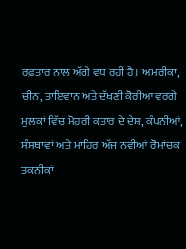ਰਫ਼ਤਾਰ ਨਾਲ ਅੱਗੇ ਵਧ ਰਹੀ ਹੈ। ਅਮਰੀਕਾ, ਚੀਨ, ਤਾਇਵਾਨ ਅਤੇ ਦੱਖਣੀ ਕੋਰੀਆ ਵਰਗੇ ਮੁਲਕਾਂ ਵਿੱਚ ਮੋਹਰੀ ਕਤਾਰ ਦੇ ਦੇਸ਼, ਕੰਪਨੀਆਂ, ਸੰਸਥਾਵਾਂ ਅਤੇ ਮਾਹਿਰ ਅੱਜ ਨਵੀਆਂ ਰੋਮਾਂਚਕ ਤਕਨੀਕਾਂ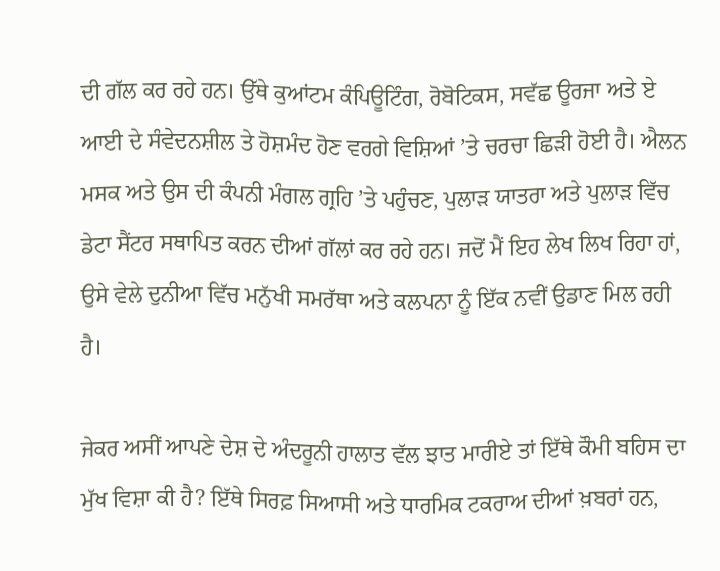ਦੀ ਗੱਲ ਕਰ ਰਹੇ ਹਨ। ਉੱਥੇ ਕੁਆਂਟਮ ਕੰਪਿਊਟਿੰਗ, ਰੋਬੋਟਿਕਸ, ਸਵੱਛ ਊਰਜਾ ਅਤੇ ਏ ਆਈ ਦੇ ਸੰਵੇਦਨਸ਼ੀਲ ਤੇ ਹੋਸ਼ਮੰਦ ਹੋਣ ਵਰਗੇ ਵਿਸ਼ਿਆਂ ’ਤੇ ਚਰਚਾ ਛਿੜੀ ਹੋਈ ਹੈ। ਐਲਨ ਮਸਕ ਅਤੇ ਉਸ ਦੀ ਕੰਪਨੀ ਮੰਗਲ ਗ੍ਰਹਿ ’ਤੇ ਪਹੁੰਚਣ, ਪੁਲਾੜ ਯਾਤਰਾ ਅਤੇ ਪੁਲਾੜ ਵਿੱਚ ਡੇਟਾ ਸੈਂਟਰ ਸਥਾਪਿਤ ਕਰਨ ਦੀਆਂ ਗੱਲਾਂ ਕਰ ਰਹੇ ਹਨ। ਜਦੋਂ ਮੈਂ ਇਹ ਲੇਖ ਲਿਖ ਰਿਹਾ ਹਾਂ, ਉਸੇ ਵੇਲੇ ਦੁਨੀਆ ਵਿੱਚ ਮਨੁੱਖੀ ਸਮਰੱਥਾ ਅਤੇ ਕਲਪਨਾ ਨੂੰ ਇੱਕ ਨਵੀਂ ਉਡਾਣ ਮਿਲ ਰਹੀ ਹੈ।

ਜੇਕਰ ਅਸੀਂ ਆਪਣੇ ਦੇਸ਼ ਦੇ ਅੰਦਰੂਨੀ ਹਾਲਾਤ ਵੱਲ ਝਾਤ ਮਾਰੀਏ ਤਾਂ ਇੱਥੇ ਕੌਮੀ ਬਹਿਸ ਦਾ ਮੁੱਖ ਵਿਸ਼ਾ ਕੀ ਹੈ? ਇੱਥੇ ਸਿਰਫ਼ ਸਿਆਸੀ ਅਤੇ ਧਾਰਮਿਕ ਟਕਰਾਅ ਦੀਆਂ ਖ਼ਬਰਾਂ ਹਨ,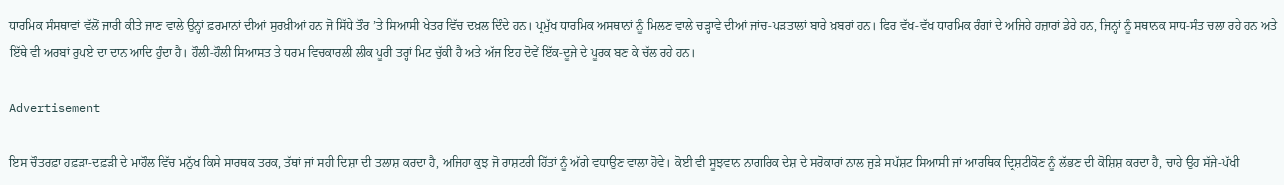ਧਾਰਮਿਕ ਸੰਸਥਾਵਾਂ ਵੱਲੋਂ ਜਾਰੀ ਕੀਤੇ ਜਾਣ ਵਾਲੇ ਉਨ੍ਹਾਂ ਫ਼ਰਮਾਨਾਂ ਦੀਆਂ ਸੁਰਖ਼ੀਆਂ ਹਨ ਜੋ ਸਿੱਧੇ ਤੌਰ ’ਤੇ ਸਿਆਸੀ ਖੇਤਰ ਵਿੱਚ ਦਖ਼ਲ ਦਿੰਦੇ ਹਨ। ਪ੍ਰਮੁੱਖ ਧਾਰਮਿਕ ਅਸਥਾਨਾਂ ਨੂੰ ਮਿਲਣ ਵਾਲੇ ਚੜ੍ਹਾਵੇ ਦੀਆਂ ਜਾਂਚ-ਪੜਤਾਲਾਂ ਬਾਰੇ ਖ਼ਬਰਾਂ ਹਨ। ਫਿਰ ਵੱਖ-ਵੱਖ ਧਾਰਮਿਕ ਰੰਗਾਂ ਦੇ ਅਜਿਹੇ ਹਜ਼ਾਰਾਂ ਡੇਰੇ ਹਨ, ਜਿਨ੍ਹਾਂ ਨੂੰ ਸਥਾਨਕ ਸਾਧ-ਸੰਤ ਚਲਾ ਰਹੇ ਹਨ ਅਤੇ ਇੱਥੇ ਵੀ ਅਰਬਾਂ ਰੁਪਏ ਦਾ ਦਾਨ ਆਦਿ ਹੁੰਦਾ ਹੈ। ਹੌਲੀ-ਹੌਲੀ ਸਿਆਸਤ ਤੇ ਧਰਮ ਵਿਚਕਾਰਲੀ ਲੀਕ ਪੂਰੀ ਤਰ੍ਹਾਂ ਮਿਟ ਚੁੱਕੀ ਹੈ ਅਤੇ ਅੱਜ ਇਹ ਦੋਵੇਂ ਇੱਕ-ਦੂਜੇ ਦੇ ਪੂਰਕ ਬਣ ਕੇ ਚੱਲ ਰਹੇ ਹਨ।

Advertisement

ਇਸ ਚੌਤਰਫ਼ਾ ਹਫ਼ੜਾ-ਦਫ਼ੜੀ ਦੇ ਮਾਹੌਲ ਵਿੱਚ ਮਨੁੱਖ ਕਿਸੇ ਸਾਰਥਕ ਤਰਕ, ਤੱਥਾਂ ਜਾਂ ਸਹੀ ਦਿਸ਼ਾ ਦੀ ਤਲਾਸ਼ ਕਰਦਾ ਹੈ, ਅਜਿਹਾ ਕੁਝ ਜੋ ਰਾਸ਼ਟਰੀ ਹਿੱਤਾਂ ਨੂੰ ਅੱਗੇ ਵਧਾਉਣ ਵਾਲਾ ਹੋਵੇ। ਕੋਈ ਵੀ ਸੂਝਵਾਨ ਨਾਗਰਿਕ ਦੇਸ਼ ਦੇ ਸਰੋਕਾਰਾਂ ਨਾਲ ਜੁੜੇ ਸਪੱਸ਼ਟ ਸਿਆਸੀ ਜਾਂ ਆਰਥਿਕ ਦ੍ਰਿਸ਼ਟੀਕੋਣ ਨੂੰ ਲੱਭਣ ਦੀ ਕੋਸ਼ਿਸ਼ ਕਰਦਾ ਹੈ, ਚਾਹੇ ਉਹ ਸੱਜੇ-ਪੱਖੀ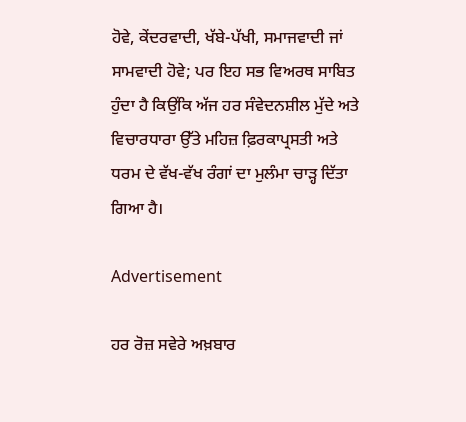ਹੋਵੇ, ਕੇਂਦਰਵਾਦੀ, ਖੱਬੇ-ਪੱਖੀ, ਸਮਾਜਵਾਦੀ ਜਾਂ ਸਾਮਵਾਦੀ ਹੋਵੇ; ਪਰ ਇਹ ਸਭ ਵਿਅਰਥ ਸਾਬਿਤ ਹੁੰਦਾ ਹੈ ਕਿਉਂਕਿ ਅੱਜ ਹਰ ਸੰਵੇਦਨਸ਼ੀਲ ਮੁੱਦੇ ਅਤੇ ਵਿਚਾਰਧਾਰਾ ਉੱਤੇ ਮਹਿਜ਼ ਫ਼ਿਰਕਾਪ੍ਰਸਤੀ ਅਤੇ ਧਰਮ ਦੇ ਵੱਖ-ਵੱਖ ਰੰਗਾਂ ਦਾ ਮੁਲੰਮਾ ਚਾੜ੍ਹ ਦਿੱਤਾ ਗਿਆ ਹੈ।

Advertisement

ਹਰ ਰੋਜ਼ ਸਵੇਰੇ ਅਖ਼ਬਾਰ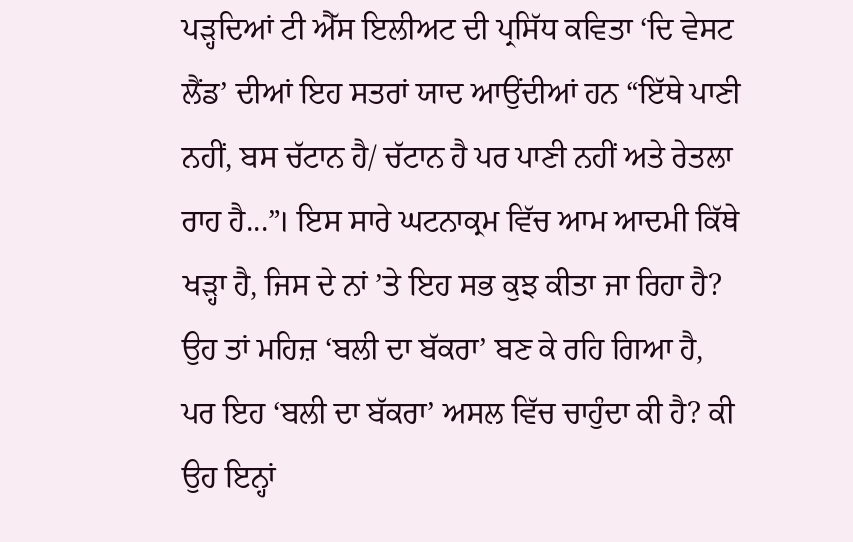ਪੜ੍ਹਦਿਆਂ ਟੀ ਐੱਸ ਇਲੀਅਟ ਦੀ ਪ੍ਰਸਿੱਧ ਕਵਿਤਾ ‘ਦਿ ਵੇਸਟ ਲੈਂਡ’ ਦੀਆਂ ਇਹ ਸਤਰਾਂ ਯਾਦ ਆਉਂਦੀਆਂ ਹਨ “ਇੱਥੇ ਪਾਣੀ ਨਹੀਂ, ਬਸ ਚੱਟਾਨ ਹੈ/ ਚੱਟਾਨ ਹੈ ਪਰ ਪਾਣੀ ਨਹੀਂ ਅਤੇ ਰੇਤਲਾ ਰਾਹ ਹੈ...”। ਇਸ ਸਾਰੇ ਘਟਨਾਕ੍ਰਮ ਵਿੱਚ ਆਮ ਆਦਮੀ ਕਿੱਥੇ ਖੜ੍ਹਾ ਹੈ, ਜਿਸ ਦੇ ਨਾਂ ’ਤੇ ਇਹ ਸਭ ਕੁਝ ਕੀਤਾ ਜਾ ਰਿਹਾ ਹੈ? ਉਹ ਤਾਂ ਮਹਿਜ਼ ‘ਬਲੀ ਦਾ ਬੱਕਰਾ’ ਬਣ ਕੇ ਰਹਿ ਗਿਆ ਹੈ, ਪਰ ਇਹ ‘ਬਲੀ ਦਾ ਬੱਕਰਾ’ ਅਸਲ ਵਿੱਚ ਚਾਹੁੰਦਾ ਕੀ ਹੈ? ਕੀ ਉਹ ਇਨ੍ਹਾਂ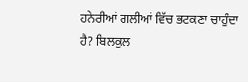ਹਨੇਰੀਆਂ ਗਲੀਆਂ ਵਿੱਚ ਭਟਕਣਾ ਚਾਹੁੰਦਾ ਹੈ? ਬਿਲਕੁਲ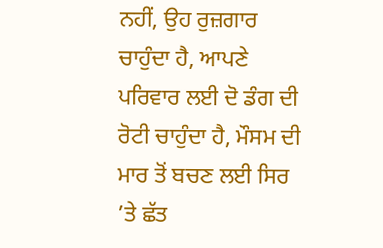ਨਹੀਂ, ਉਹ ਰੁਜ਼ਗਾਰ ਚਾਹੁੰਦਾ ਹੈ, ਆਪਣੇ ਪਰਿਵਾਰ ਲਈ ਦੋ ਡੰਗ ਦੀ ਰੋਟੀ ਚਾਹੁੰਦਾ ਹੈ, ਮੌਸਮ ਦੀ ਮਾਰ ਤੋਂ ਬਚਣ ਲਈ ਸਿਰ ’ਤੇ ਛੱਤ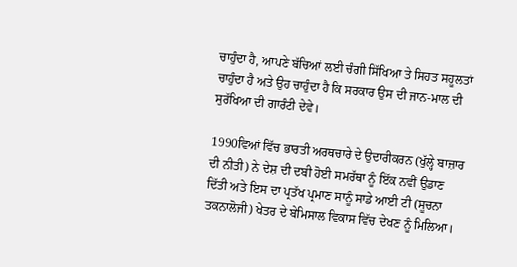ਚਾਹੁੰਦਾ ਹੈ, ਆਪਣੇ ਬੱਚਿਆਂ ਲਈ ਚੰਗੀ ਸਿੱਖਿਆ ਤੇ ਸਿਹਤ ਸਹੂਲਤਾਂ ਚਾਹੁੰਦਾ ਹੈ ਅਤੇ ਉਹ ਚਾਹੁੰਦਾ ਹੈ ਕਿ ਸਰਕਾਰ ਉਸ ਦੀ ਜਾਨ-ਮਾਲ ਦੀ ਸੁਰੱਖਿਆ ਦੀ ਗਾਰੰਟੀ ਦੇਵੇ।

1990ਵਿਆਂ ਵਿੱਚ ਭਾਰਤੀ ਅਰਥਚਾਰੇ ਦੇ ਉਦਾਰੀਕਰਨ (ਖੁੱਲ੍ਹੇ ਬਾਜ਼ਾਰ ਦੀ ਨੀਤੀ) ਨੇ ਦੇਸ਼ ਦੀ ਦਬੀ ਹੋਈ ਸਮਰੱਥਾ ਨੂੰ ਇੱਕ ਨਵੀਂ ਉਡਾਣ ਦਿੱਤੀ ਅਤੇ ਇਸ ਦਾ ਪ੍ਰਤੱਖ ਪ੍ਰਮਾਣ ਸਾਨੂੰ ਸਾਡੇ ਆਈ ਟੀ (ਸੂਚਨਾ ਤਕਨਾਲੋਜੀ) ਖੇਤਰ ਦੇ ਬੇਮਿਸਾਲ ਵਿਕਾਸ ਵਿੱਚ ਦੇਖਣ ਨੂੰ ਮਿਲਿਆ।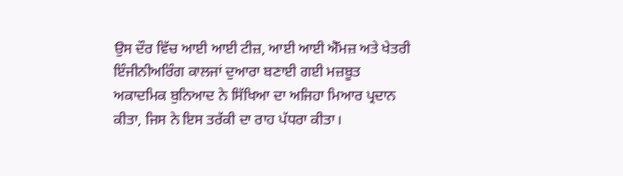ਉਸ ਦੌਰ ਵਿੱਚ ਆਈ ਆਈ ਟੀਜ਼, ਆਈ ਆਈ ਐੱਮਜ਼ ਅਤੇ ਖੇਤਰੀ ਇੰਜੀਨੀਅਰਿੰਗ ਕਾਲਜਾਂ ਦੁਆਰਾ ਬਣਾਈ ਗਈ ਮਜ਼ਬੂਤ ਅਕਾਦਮਿਕ ਬੁਨਿਆਦ ਨੇ ਸਿੱਖਿਆ ਦਾ ਅਜਿਹਾ ਮਿਆਰ ਪ੍ਰਦਾਨ ਕੀਤਾ, ਜਿਸ ਨੇ ਇਸ ਤਰੱਕੀ ਦਾ ਰਾਹ ਪੱਧਰਾ ਕੀਤਾ।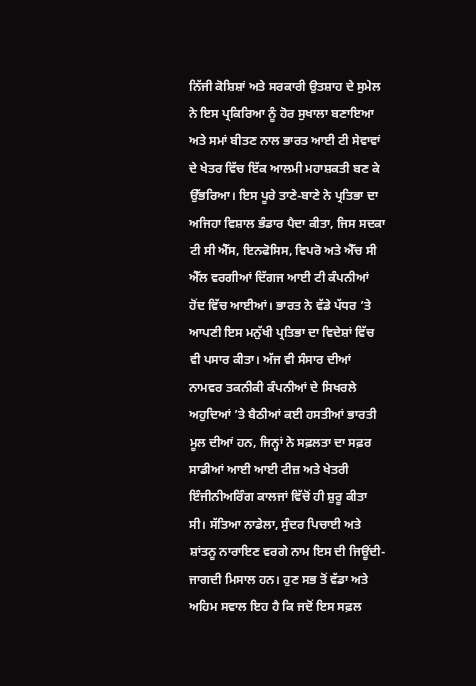ਨਿੱਜੀ ਕੋਸ਼ਿਸ਼ਾਂ ਅਤੇ ਸਰਕਾਰੀ ਉਤਸ਼ਾਹ ਦੇ ਸੁਮੇਲ ਨੇ ਇਸ ਪ੍ਰਕਿਰਿਆ ਨੂੰ ਹੋਰ ਸੁਖਾਲਾ ਬਣਾਇਆ ਅਤੇ ਸਮਾਂ ਬੀਤਣ ਨਾਲ ਭਾਰਤ ਆਈ ਟੀ ਸੇਵਾਵਾਂ ਦੇ ਖੇਤਰ ਵਿੱਚ ਇੱਕ ਆਲਮੀ ਮਹਾਸ਼ਕਤੀ ਬਣ ਕੇ ਉੱਭਰਿਆ। ਇਸ ਪੂਰੇ ਤਾਣੇ-ਬਾਣੇ ਨੇ ਪ੍ਰਤਿਭਾ ਦਾ ਅਜਿਹਾ ਵਿਸ਼ਾਲ ਭੰਡਾਰ ਪੈਦਾ ਕੀਤਾ, ਜਿਸ ਸਦਕਾ ਟੀ ਸੀ ਐੱਸ, ਇਨਫੋਸਿਸ, ਵਿਪਰੋ ਅਤੇ ਐੱਚ ਸੀ ਐੱਲ ਵਰਗੀਆਂ ਦਿੱਗਜ ਆਈ ਟੀ ਕੰਪਨੀਆਂ ਹੋਂਦ ਵਿੱਚ ਆਈਆਂ। ਭਾਰਤ ਨੇ ਵੱਡੇ ਪੱਧਰ ’ਤੇ ਆਪਣੀ ਇਸ ਮਨੁੱਖੀ ਪ੍ਰਤਿਭਾ ਦਾ ਵਿਦੇਸ਼ਾਂ ਵਿੱਚ ਵੀ ਪਸਾਰ ਕੀਤਾ। ਅੱਜ ਵੀ ਸੰਸਾਰ ਦੀਆਂ ਨਾਮਵਰ ਤਕਨੀਕੀ ਕੰਪਨੀਆਂ ਦੇ ਸਿਖਰਲੇ ਅਹੁਦਿਆਂ ’ਤੇ ਬੈਠੀਆਂ ਕਈ ਹਸਤੀਆਂ ਭਾਰਤੀ ਮੂਲ ਦੀਆਂ ਹਨ, ਜਿਨ੍ਹਾਂ ਨੇ ਸਫ਼ਲਤਾ ਦਾ ਸਫ਼ਰ ਸਾਡੀਆਂ ਆਈ ਆਈ ਟੀਜ਼ ਅਤੇ ਖੇਤਰੀ ਇੰਜੀਨੀਅਰਿੰਗ ਕਾਲਜਾਂ ਵਿੱਚੋਂ ਹੀ ਸ਼ੁਰੂ ਕੀਤਾ ਸੀ। ਸੱਤਿਆ ਨਾਡੇਲਾ, ਸੁੰਦਰ ਪਿਚਾਈ ਅਤੇ ਸ਼ਾਂਤਨੂ ਨਾਰਾਇਣ ਵਰਗੇ ਨਾਮ ਇਸ ਦੀ ਜਿਊਂਦੀ-ਜਾਗਦੀ ਮਿਸਾਲ ਹਨ। ਹੁਣ ਸਭ ਤੋਂ ਵੱਡਾ ਅਤੇ ਅਹਿਮ ਸਵਾਲ ਇਹ ਹੈ ਕਿ ਜਦੋਂ ਇਸ ਸਫ਼ਲ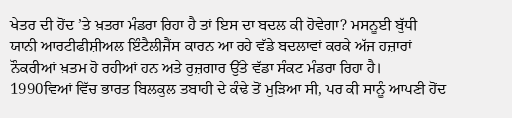ਖੇਤਰ ਦੀ ਹੋਂਦ ’ਤੇ ਖ਼ਤਰਾ ਮੰਡਰਾ ਰਿਹਾ ਹੈ ਤਾਂ ਇਸ ਦਾ ਬਦਲ ਕੀ ਹੋਵੇਗਾ? ਮਸਨੂਈ ਬੁੱਧੀ ਯਾਨੀ ਆਰਟੀਫੀਸ਼ੀਅਲ ਇੰਟੈਲੀਜੈਂਸ ਕਾਰਨ ਆ ਰਹੇ ਵੱਡੇ ਬਦਲਾਵਾਂ ਕਰਕੇ ਅੱਜ ਹਜ਼ਾਰਾਂ ਨੌਕਰੀਆਂ ਖ਼ਤਮ ਹੋ ਰਹੀਆਂ ਹਨ ਅਤੇ ਰੁਜ਼ਗਾਰ ਉੱਤੇ ਵੱਡਾ ਸੰਕਟ ਮੰਡਰਾ ਰਿਹਾ ਹੈ। 1990ਵਿਆਂ ਵਿੱਚ ਭਾਰਤ ਬਿਲਕੁਲ ਤਬਾਹੀ ਦੇ ਕੰਢੇ ਤੋਂ ਮੁੜਿਆ ਸੀ, ਪਰ ਕੀ ਸਾਨੂੰ ਆਪਣੀ ਹੋਂਦ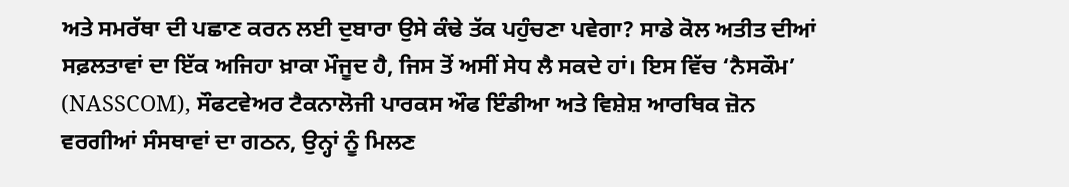ਅਤੇ ਸਮਰੱਥਾ ਦੀ ਪਛਾਣ ਕਰਨ ਲਈ ਦੁਬਾਰਾ ਉਸੇ ਕੰਢੇ ਤੱਕ ਪਹੁੰਚਣਾ ਪਵੇਗਾ? ਸਾਡੇ ਕੋਲ ਅਤੀਤ ਦੀਆਂ ਸਫ਼ਲਤਾਵਾਂ ਦਾ ਇੱਕ ਅਜਿਹਾ ਖ਼ਾਕਾ ਮੌਜੂਦ ਹੈ, ਜਿਸ ਤੋਂ ਅਸੀਂ ਸੇਧ ਲੈ ਸਕਦੇ ਹਾਂ। ਇਸ ਵਿੱਚ ‘ਨੈਸਕੌਮ’ (NASSCOM), ਸੌਫਟਵੇਅਰ ਟੈਕਨਾਲੋਜੀ ਪਾਰਕਸ ਔਫ ਇੰਡੀਆ ਅਤੇ ਵਿਸ਼ੇਸ਼ ਆਰਥਿਕ ਜ਼ੋਨ ਵਰਗੀਆਂ ਸੰਸਥਾਵਾਂ ਦਾ ਗਠਨ, ਉਨ੍ਹਾਂ ਨੂੰ ਮਿਲਣ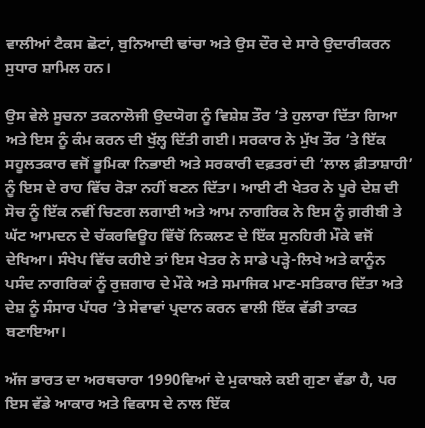ਵਾਲੀਆਂ ਟੈਕਸ ਛੋਟਾਂ, ਬੁਨਿਆਦੀ ਢਾਂਚਾ ਅਤੇ ਉਸ ਦੌਰ ਦੇ ਸਾਰੇ ਉਦਾਰੀਕਰਨ ਸੁਧਾਰ ਸ਼ਾਮਿਲ ਹਨ।

ਉਸ ਵੇਲੇ ਸੂਚਨਾ ਤਕਨਾਲੋਜੀ ਉਦਯੋਗ ਨੂੰ ਵਿਸ਼ੇਸ਼ ਤੌਰ ’ਤੇ ਹੁਲਾਰਾ ਦਿੱਤਾ ਗਿਆ ਅਤੇ ਇਸ ਨੂੰ ਕੰਮ ਕਰਨ ਦੀ ਖੁੱਲ੍ਹ ਦਿੱਤੀ ਗਈ। ਸਰਕਾਰ ਨੇ ਮੁੱਖ ਤੌਰ ’ਤੇ ਇੱਕ ਸਹੂਲਤਕਾਰ ਵਜੋਂ ਭੂਮਿਕਾ ਨਿਭਾਈ ਅਤੇ ਸਰਕਾਰੀ ਦਫ਼ਤਰਾਂ ਦੀ ‘ਲਾਲ ਫ਼ੀਤਾਸ਼ਾਹੀ’ ਨੂੰ ਇਸ ਦੇ ਰਾਹ ਵਿੱਚ ਰੋੜਾ ਨਹੀਂ ਬਣਨ ਦਿੱਤਾ। ਆਈ ਟੀ ਖੇਤਰ ਨੇ ਪੂਰੇ ਦੇਸ਼ ਦੀ ਸੋਚ ਨੂੰ ਇੱਕ ਨਵੀਂ ਚਿਣਗ ਲਗਾਈ ਅਤੇ ਆਮ ਨਾਗਰਿਕ ਨੇ ਇਸ ਨੂੰ ਗ਼ਰੀਬੀ ਤੇ ਘੱਟ ਆਮਦਨ ਦੇ ਚੱਕਰਵਿਊਹ ਵਿੱਚੋਂ ਨਿਕਲਣ ਦੇ ਇੱਕ ਸੁਨਹਿਰੀ ਮੌਕੇ ਵਜੋਂ ਦੇਖਿਆ। ਸੰਖੇਪ ਵਿੱਚ ਕਹੀਏ ਤਾਂ ਇਸ ਖੇਤਰ ਨੇ ਸਾਡੇ ਪੜ੍ਹੇ-ਲਿਖੇ ਅਤੇ ਕਾਨੂੰਨ ਪਸੰਦ ਨਾਗਰਿਕਾਂ ਨੂੰ ਰੁਜ਼ਗਾਰ ਦੇ ਮੌਕੇ ਅਤੇ ਸਮਾਜਿਕ ਮਾਣ-ਸਤਿਕਾਰ ਦਿੱਤਾ ਅਤੇ ਦੇਸ਼ ਨੂੰ ਸੰਸਾਰ ਪੱਧਰ ’ਤੇ ਸੇਵਾਵਾਂ ਪ੍ਰਦਾਨ ਕਰਨ ਵਾਲੀ ਇੱਕ ਵੱਡੀ ਤਾਕਤ ਬਣਾਇਆ।

ਅੱਜ ਭਾਰਤ ਦਾ ਅਰਥਚਾਰਾ 1990ਵਿਆਂ ਦੇ ਮੁਕਾਬਲੇ ਕਈ ਗੁਣਾ ਵੱਡਾ ਹੈ, ਪਰ ਇਸ ਵੱਡੇ ਆਕਾਰ ਅਤੇ ਵਿਕਾਸ ਦੇ ਨਾਲ ਇੱਕ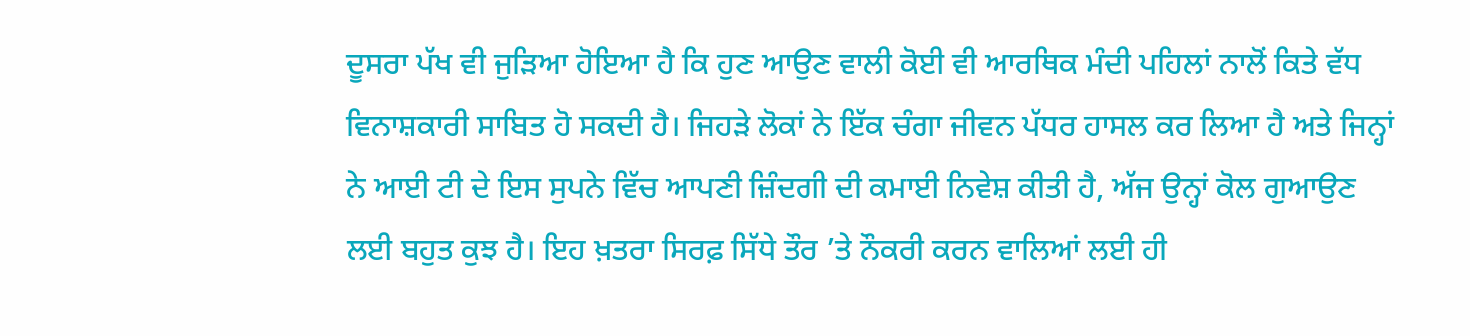ਦੂਸਰਾ ਪੱਖ ਵੀ ਜੁੜਿਆ ਹੋਇਆ ਹੈ ਕਿ ਹੁਣ ਆਉਣ ਵਾਲੀ ਕੋਈ ਵੀ ਆਰਥਿਕ ਮੰਦੀ ਪਹਿਲਾਂ ਨਾਲੋਂ ਕਿਤੇ ਵੱਧ ਵਿਨਾਸ਼ਕਾਰੀ ਸਾਬਿਤ ਹੋ ਸਕਦੀ ਹੈ। ਜਿਹੜੇ ਲੋਕਾਂ ਨੇ ਇੱਕ ਚੰਗਾ ਜੀਵਨ ਪੱਧਰ ਹਾਸਲ ਕਰ ਲਿਆ ਹੈ ਅਤੇ ਜਿਨ੍ਹਾਂ ਨੇ ਆਈ ਟੀ ਦੇ ਇਸ ਸੁਪਨੇ ਵਿੱਚ ਆਪਣੀ ਜ਼ਿੰਦਗੀ ਦੀ ਕਮਾਈ ਨਿਵੇਸ਼ ਕੀਤੀ ਹੈ, ਅੱਜ ਉਨ੍ਹਾਂ ਕੋਲ ਗੁਆਉਣ ਲਈ ਬਹੁਤ ਕੁਝ ਹੈ। ਇਹ ਖ਼ਤਰਾ ਸਿਰਫ਼ ਸਿੱਧੇ ਤੌਰ ’ਤੇ ਨੌਕਰੀ ਕਰਨ ਵਾਲਿਆਂ ਲਈ ਹੀ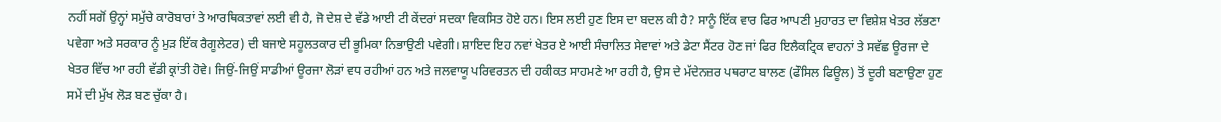ਨਹੀਂ ਸਗੋਂ ਉਨ੍ਹਾਂ ਸਮੁੱਚੇ ਕਾਰੋਬਾਰਾਂ ਤੇ ਆਰਥਿਕਤਾਵਾਂ ਲਈ ਵੀ ਹੈ, ਜੋ ਦੇਸ਼ ਦੇ ਵੱਡੇ ਆਈ ਟੀ ਕੇਂਦਰਾਂ ਸਦਕਾ ਵਿਕਸਿਤ ਹੋਏ ਹਨ। ਇਸ ਲਈ ਹੁਣ ਇਸ ਦਾ ਬਦਲ ਕੀ ਹੈ? ਸਾਨੂੰ ਇੱਕ ਵਾਰ ਫਿਰ ਆਪਣੀ ਮੁਹਾਰਤ ਦਾ ਵਿਸ਼ੇਸ਼ ਖੇਤਰ ਲੱਭਣਾ ਪਵੇਗਾ ਅਤੇ ਸਰਕਾਰ ਨੂੰ ਮੁੜ ਇੱਕ ਰੈਗੂਲੇਟਰ) ਦੀ ਬਜਾਏ ਸਹੂਲਤਕਾਰ ਦੀ ਭੂਮਿਕਾ ਨਿਭਾਉਣੀ ਪਵੇਗੀ। ਸ਼ਾਇਦ ਇਹ ਨਵਾਂ ਖੇਤਰ ਏ ਆਈ ਸੰਚਾਲਿਤ ਸੇਵਾਵਾਂ ਅਤੇ ਡੇਟਾ ਸੈਂਟਰ ਹੋਣ ਜਾਂ ਫਿਰ ਇਲੈਕਟ੍ਰਿਕ ਵਾਹਨਾਂ ਤੇ ਸਵੱਛ ਊਰਜਾ ਦੇ ਖੇਤਰ ਵਿੱਚ ਆ ਰਹੀ ਵੱਡੀ ਕ੍ਰਾਂਤੀ ਹੋਵੇ। ਜਿਉਂ-ਜਿਉਂ ਸਾਡੀਆਂ ਊਰਜਾ ਲੋੜਾਂ ਵਧ ਰਹੀਆਂ ਹਨ ਅਤੇ ਜਲਵਾਯੂ ਪਰਿਵਰਤਨ ਦੀ ਹਕੀਕਤ ਸਾਹਮਣੇ ਆ ਰਹੀ ਹੈ, ਉਸ ਦੇ ਮੱਦੇਨਜ਼ਰ ਪਥਰਾਟ ਬਾਲਣ (ਫੌਸਿਲ ਫਿਊਲ) ਤੋਂ ਦੂਰੀ ਬਣਾਉਣਾ ਹੁਣ ਸਮੇਂ ਦੀ ਮੁੱਖ ਲੋੜ ਬਣ ਚੁੱਕਾ ਹੈ।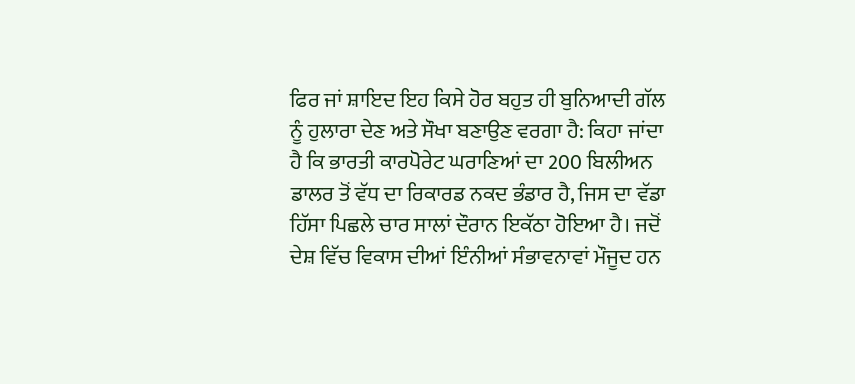ਫਿਰ ਜਾਂ ਸ਼ਾਇਦ ਇਹ ਕਿਸੇ ਹੋਰ ਬਹੁਤ ਹੀ ਬੁਨਿਆਦੀ ਗੱਲ ਨੂੰ ਹੁਲਾਰਾ ਦੇਣ ਅਤੇ ਸੌਖਾ ਬਣਾਉਣ ਵਰਗਾ ਹੈ: ਕਿਹਾ ਜਾਂਦਾ ਹੈ ਕਿ ਭਾਰਤੀ ਕਾਰਪੋਰੇਟ ਘਰਾਣਿਆਂ ਦਾ 200 ਬਿਲੀਅਨ ਡਾਲਰ ਤੋਂ ਵੱਧ ਦਾ ਰਿਕਾਰਡ ਨਕਦ ਭੰਡਾਰ ਹੈ, ਜਿਸ ਦਾ ਵੱਡਾ ਹਿੱਸਾ ਪਿਛਲੇ ਚਾਰ ਸਾਲਾਂ ਦੌਰਾਨ ਇਕੱਠਾ ਹੋਇਆ ਹੈ। ਜਦੋਂ ਦੇਸ਼ ਵਿੱਚ ਵਿਕਾਸ ਦੀਆਂ ਇੰਨੀਆਂ ਸੰਭਾਵਨਾਵਾਂ ਮੌਜੂਦ ਹਨ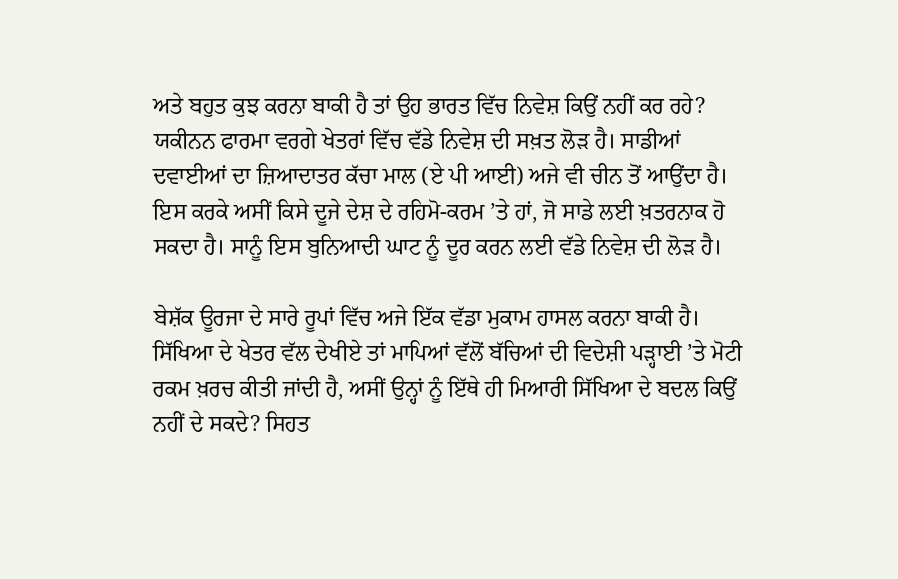ਅਤੇ ਬਹੁਤ ਕੁਝ ਕਰਨਾ ਬਾਕੀ ਹੈ ਤਾਂ ਉਹ ਭਾਰਤ ਵਿੱਚ ਨਿਵੇਸ਼ ਕਿਉਂ ਨਹੀਂ ਕਰ ਰਹੇ? ਯਕੀਨਨ ਫਾਰਮਾ ਵਰਗੇ ਖੇਤਰਾਂ ਵਿੱਚ ਵੱਡੇ ਨਿਵੇਸ਼ ਦੀ ਸਖ਼ਤ ਲੋੜ ਹੈ। ਸਾਡੀਆਂ ਦਵਾਈਆਂ ਦਾ ਜ਼ਿਆਦਾਤਰ ਕੱਚਾ ਮਾਲ (ਏ ਪੀ ਆਈ) ਅਜੇ ਵੀ ਚੀਨ ਤੋਂ ਆਉਂਦਾ ਹੈ। ਇਸ ਕਰਕੇ ਅਸੀਂ ਕਿਸੇ ਦੂਜੇ ਦੇਸ਼ ਦੇ ਰਹਿਮੋ-ਕਰਮ ’ਤੇ ਹਾਂ, ਜੋ ਸਾਡੇ ਲਈ ਖ਼ਤਰਨਾਕ ਹੋ ਸਕਦਾ ਹੈ। ਸਾਨੂੰ ਇਸ ਬੁਨਿਆਦੀ ਘਾਟ ਨੂੰ ਦੂਰ ਕਰਨ ਲਈ ਵੱਡੇ ਨਿਵੇਸ਼ ਦੀ ਲੋੜ ਹੈ।

ਬੇਸ਼ੱਕ ਊਰਜਾ ਦੇ ਸਾਰੇ ਰੂਪਾਂ ਵਿੱਚ ਅਜੇ ਇੱਕ ਵੱਡਾ ਮੁਕਾਮ ਹਾਸਲ ਕਰਨਾ ਬਾਕੀ ਹੈ। ਸਿੱਖਿਆ ਦੇ ਖੇਤਰ ਵੱਲ ਦੇਖੀਏ ਤਾਂ ਮਾਪਿਆਂ ਵੱਲੋਂ ਬੱਚਿਆਂ ਦੀ ਵਿਦੇਸ਼ੀ ਪੜ੍ਹਾਈ ’ਤੇ ਮੋਟੀ ਰਕਮ ਖ਼ਰਚ ਕੀਤੀ ਜਾਂਦੀ ਹੈ, ਅਸੀਂ ਉਨ੍ਹਾਂ ਨੂੰ ਇੱਥੇ ਹੀ ਮਿਆਰੀ ਸਿੱਖਿਆ ਦੇ ਬਦਲ ਕਿਉਂ ਨਹੀਂ ਦੇ ਸਕਦੇ? ਸਿਹਤ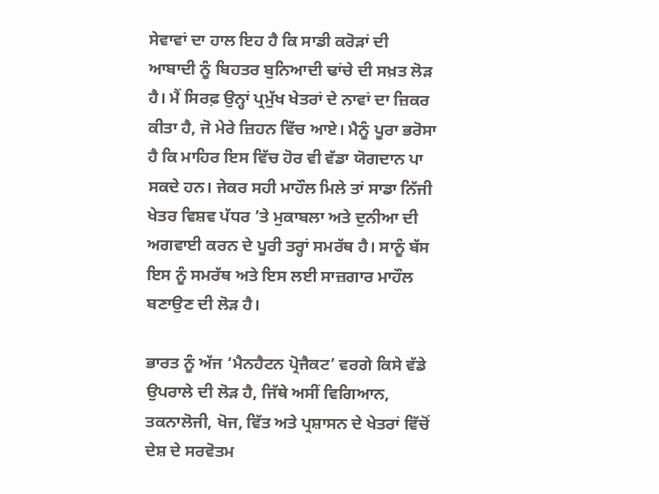ਸੇਵਾਵਾਂ ਦਾ ਹਾਲ ਇਹ ਹੈ ਕਿ ਸਾਡੀ ਕਰੋੜਾਂ ਦੀ ਆਬਾਦੀ ਨੂੰ ਬਿਹਤਰ ਬੁਨਿਆਦੀ ਢਾਂਚੇ ਦੀ ਸਖ਼ਤ ਲੋੜ ਹੈ। ਮੈਂ ਸਿਰਫ਼ ਉਨ੍ਹਾਂ ਪ੍ਰਮੁੱਖ ਖੇਤਰਾਂ ਦੇ ਨਾਵਾਂ ਦਾ ਜ਼ਿਕਰ ਕੀਤਾ ਹੈ, ਜੋ ਮੇਰੇ ਜ਼ਿਹਨ ਵਿੱਚ ਆਏ। ਮੈਨੂੰ ਪੂਰਾ ਭਰੋਸਾ ਹੈ ਕਿ ਮਾਹਿਰ ਇਸ ਵਿੱਚ ਹੋਰ ਵੀ ਵੱਡਾ ਯੋਗਦਾਨ ਪਾ ਸਕਦੇ ਹਨ। ਜੇਕਰ ਸਹੀ ਮਾਹੌਲ ਮਿਲੇ ਤਾਂ ਸਾਡਾ ਨਿੱਜੀ ਖੇਤਰ ਵਿਸ਼ਵ ਪੱਧਰ ’ਤੇ ਮੁਕਾਬਲਾ ਅਤੇ ਦੁਨੀਆ ਦੀ ਅਗਵਾਈ ਕਰਨ ਦੇ ਪੂਰੀ ਤਰ੍ਹਾਂ ਸਮਰੱਥ ਹੈ। ਸਾਨੂੰ ਬੱਸ ਇਸ ਨੂੰ ਸਮਰੱਥ ਅਤੇ ਇਸ ਲਈ ਸਾਜ਼ਗਾਰ ਮਾਹੌਲ ਬਣਾਉਣ ਦੀ ਲੋੜ ਹੈ।

ਭਾਰਤ ਨੂੰ ਅੱਜ ‘ਮੈਨਹੈਟਨ ਪ੍ਰੋਜੈਕਟ’ ਵਰਗੇ ਕਿਸੇ ਵੱਡੇ ਉਪਰਾਲੇ ਦੀ ਲੋੜ ਹੈ, ਜਿੱਥੇ ਅਸੀਂ ਵਿਗਿਆਨ, ਤਕਨਾਲੋਜੀ, ਖੋਜ, ਵਿੱਤ ਅਤੇ ਪ੍ਰਸ਼ਾਸਨ ਦੇ ਖੇਤਰਾਂ ਵਿੱਚੋਂ ਦੇਸ਼ ਦੇ ਸਰਵੋਤਮ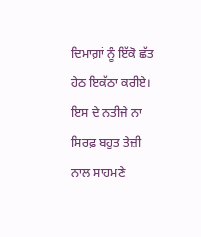ਦਿਮਾਗ਼ਾਂ ਨੂੰ ਇੱਕੋ ਛੱਤ ਹੇਠ ਇਕੱਠਾ ਕਰੀਏ। ਇਸ ਦੇ ਨਤੀਜੇ ਨਾ ਸਿਰਫ਼ ਬਹੁਤ ਤੇਜ਼ੀ ਨਾਲ ਸਾਹਮਣੇ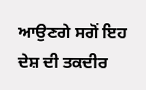ਆਉਣਗੇ ਸਗੋਂ ਇਹ ਦੇਸ਼ ਦੀ ਤਕਦੀਰ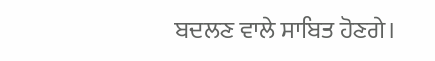ਬਦਲਣ ਵਾਲੇ ਸਾਬਿਤ ਹੋਣਗੇ।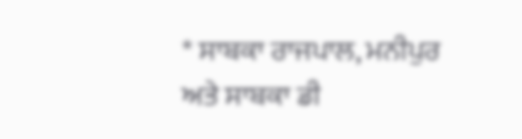* ਸਾਬਕਾ ਰਾਜਪਾਲ, ਮਨੀਪੁਰ ਅਤੇ ਸਾਬਕਾ ਡੀ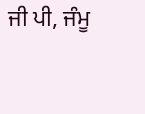ਜੀ ਪੀ, ਜੰਮੂ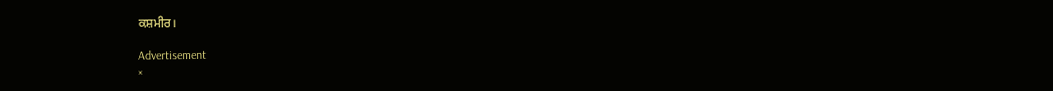ਕਸ਼ਮੀਰ।

Advertisement
×